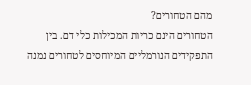מהם הטחורים?
הטחורים הינם כריות המכילות כלי דם. בין התפקידים הנורמליים המיוחסים לטחורים נמנה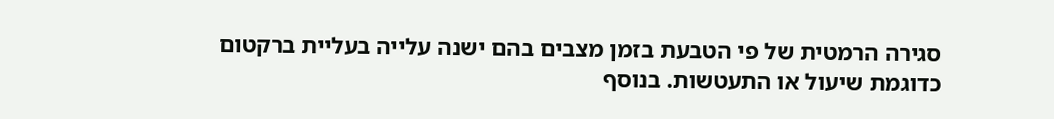סגירה הרמטית של פי הטבעת בזמן מצבים בהם ישנה עלייה בעליית ברקטום כדוגמת שיעול או התעטשות. בנוסף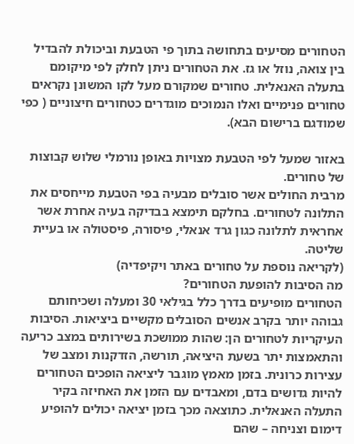הטחורים מסיעים בתחושה בתוך פי הטבעת וביכולת להבדיל בין צואה, נוזל או גז. את הטחורים ניתן לחלק לפי מיקומם בתעלה האנאלית. טחורים שמקורם מעל לקו המשונן נקראים טחורים פנימיים ואלו הנמוכים מוגדרים כטחורים חיצוניים ( כפי שמודגם ברישום הבא).

באזור שמעל לפי הטבעת מצויות באופן נורמלי שלוש קבוצות של טחורים.
מרבית החולים אשר סובלים מבעיה בפי הטבעת מייחסים את התלונה לטחורים. בחלקם תימצא בבדיקה בעיה אחרת אשר אחראית לתלונה כגון גרד אנאלי, פיסורה, פיסטולה או בעיית שליטה.
(לקריאה נוספת על טחורים באתר ויקיפדיה)
מה הסיבות להופעת הטחורים?
הטחורים מופיעים בדרך כלל בגילאי 30 ומעלה ושכיחותם גבוהה יותר בקרב אנשים הסובלים מקשיים ביציאות. הסיבות העיקריות לטחורים הן: שהות ממושכת בשירותים במצב כריעה והתאמצות יתר בשעת היציאה, תורשה, הזדקנות ומצב של עצירות כרונית. בזמן מאמץ מוגבר ליציאה הופכים הטחורים להיות גדושים בדם, ומאבדים עם הזמן את האחיזה בקיר התעלה האנאלית. כתוצאה מכך בזמן יציאה יכולים להופיע דימום וצניחה – שהם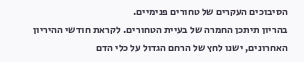הסיבוכים העקרים של טחורים פנימיים.
בהריון תיתכן החמרה של בעיית הטחורים. לקראת חודשי ההיריון האחרונים, ישנו לחץ של הרחם הגדול על כלי הדם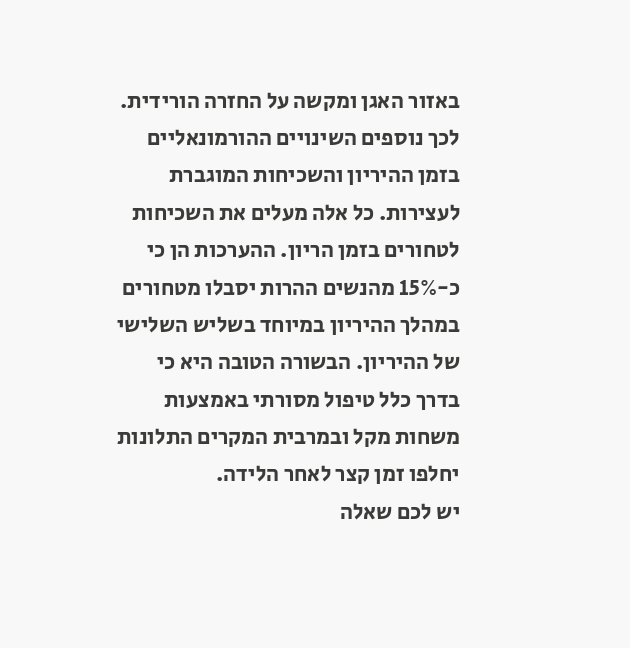באזור האגן ומקשה על החזרה הורידית. לכך נוספים השינויים ההורמונאליים בזמן ההיריון והשכיחות המוגברת לעצירות. כל אלה מעלים את השכיחות לטחורים בזמן הריון. ההערכות הן כי כ-15% מהנשים ההרות יסבלו מטחורים במהלך ההיריון במיוחד בשליש השלישי של ההיריון. הבשורה הטובה היא כי בדרך כלל טיפול מסורתי באמצעות משחות מקל ובמרבית המקרים התלונות יחלפו זמן קצר לאחר הלידה.
יש לכם שאלה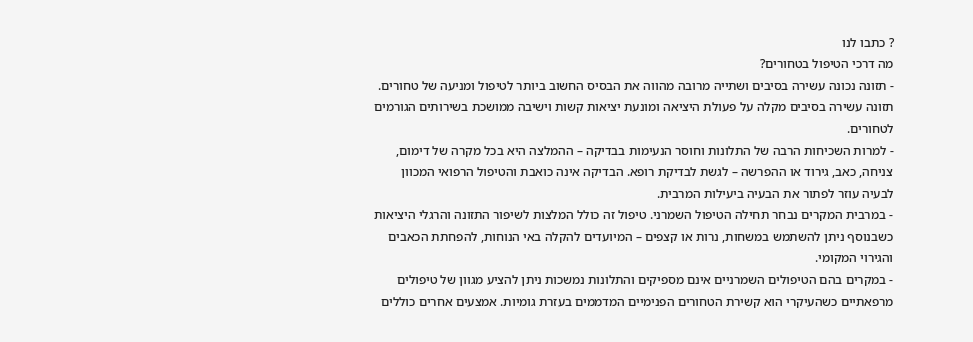? כתבו לנו
מה דרכי הטיפול בטחורים?
- תזונה נכונה עשירה בסיבים ושתייה מרובה מהווה את הבסיס החשוב ביותר לטיפול ומניעה של טחורים. תזונה עשירה בסיבים מקלה על פעולת היציאה ומונעת יציאות קשות וישיבה ממושכת בשירותים הגורמים לטחורים.
- למרות השכיחות הרבה של התלונות וחוסר הנעימות בבדיקה – ההמלצה היא בכל מקרה של דימום, צניחה, כאב, גירוד או ההפרשה – לגשת לבדיקת רופא. הבדיקה אינה כואבת והטיפול הרפואי המכוון לבעיה עוזר לפתור את הבעיה ביעילות המרבית.
- במרבית המקרים נבחר תחילה הטיפול השמרני. טיפול זה כולל המלצות לשיפור התזונה והרגלי היציאות כשבנוסף ניתן להשתמש במשחות, נרות או קצפים – המיועדים להקלה באי הנוחות, להפחתת הכאבים והגירוי המקומי.
- במקרים בהם הטיפולים השמרניים אינם מספיקים והתלונות נמשכות ניתן להציע מגוון של טיפולים מרפאתיים כשהעיקרי הוא קשירת הטחורים הפנימיים המדממים בעזרת גומיות. אמצעים אחרים כוללים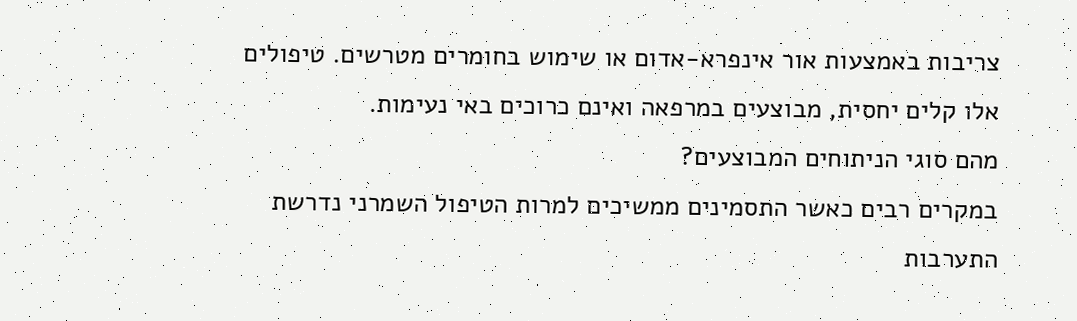צריבות באמצעות אור אינפרא-אדום או שימוש בחומרים מטרשים. טיפולים אלו קלים יחסית, מבוצעים במרפאה ואינם כרוכים באי נעימות.
מהם סוגי הניתוחים המבוצעים?
במקרים רבים כאשר התסמינים ממשיכים למרות הטיפול השמרני נדרשת התערבות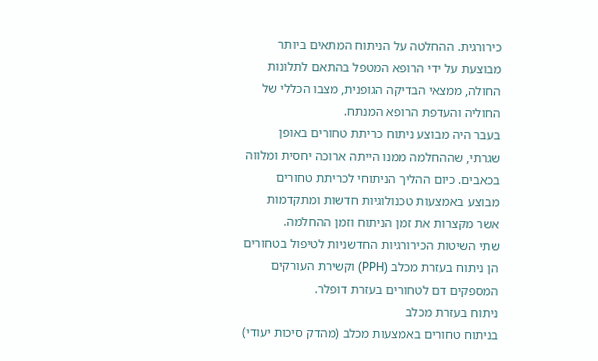כירורגית. ההחלטה על הניתוח המתאים ביותר מבוצעת על ידי הרופא המטפל בהתאם לתלונות החולה, ממצאי הבדיקה הגופנית, מצבו הכללי של החוליה והעדפת הרופא המנתח.
בעבר היה מבוצע ניתוח כריתת טחורים באופן שגרתי, שההחלמה ממנו הייתה ארוכה יחסית ומלווה בכאבים. כיום ההליך הניתוחי לכריתת טחורים מבוצע באמצעות טכנולוגיות חדשות ומתקדמות אשר מקצרות את זמן הניתוח וזמן ההחלמה.
שתי השיטות הכירורגיות החדשניות לטיפול בטחורים הן ניתוח בעזרת מכלב (PPH) וקשירת העורקים המספקים דם לטחורים בעזרת דופלר.
ניתוח בעזרת מכלב
בניתוח טחורים באמצעות מכלב (מהדק סיכות יעודי)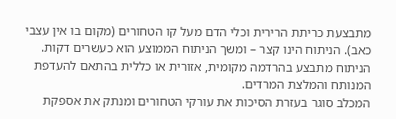מתבצעת כריתת הרירית וכלי הדם מעל קו הטחורים (מקום בו אין עצבי כאב). הניתוח הינו קצר – ומשך הניתוח הממוצע הוא כעשרים דקות. הניתוח מתבצע בהרדמה מקומית, אזורית או כללית בהתאם להעדפת המנותח והמלצת המרדים.
המכלב סוגר בעזרת הסיכות את עורקי הטחורים ומנתק את אספקת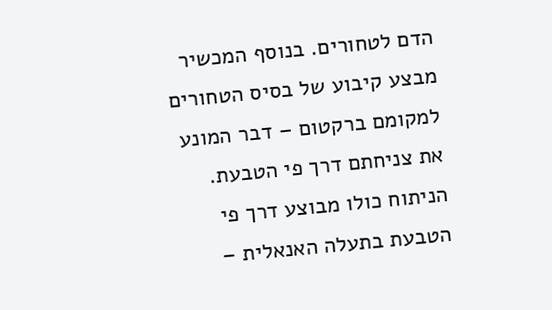הדם לטחורים. בנוסף המכשיר מבצע קיבוע של בסיס הטחורים למקומם ברקטום – דבר המונע את צניחתם דרך פי הטבעת. הניתוח כולו מבוצע דרך פי הטבעת בתעלה האנאלית –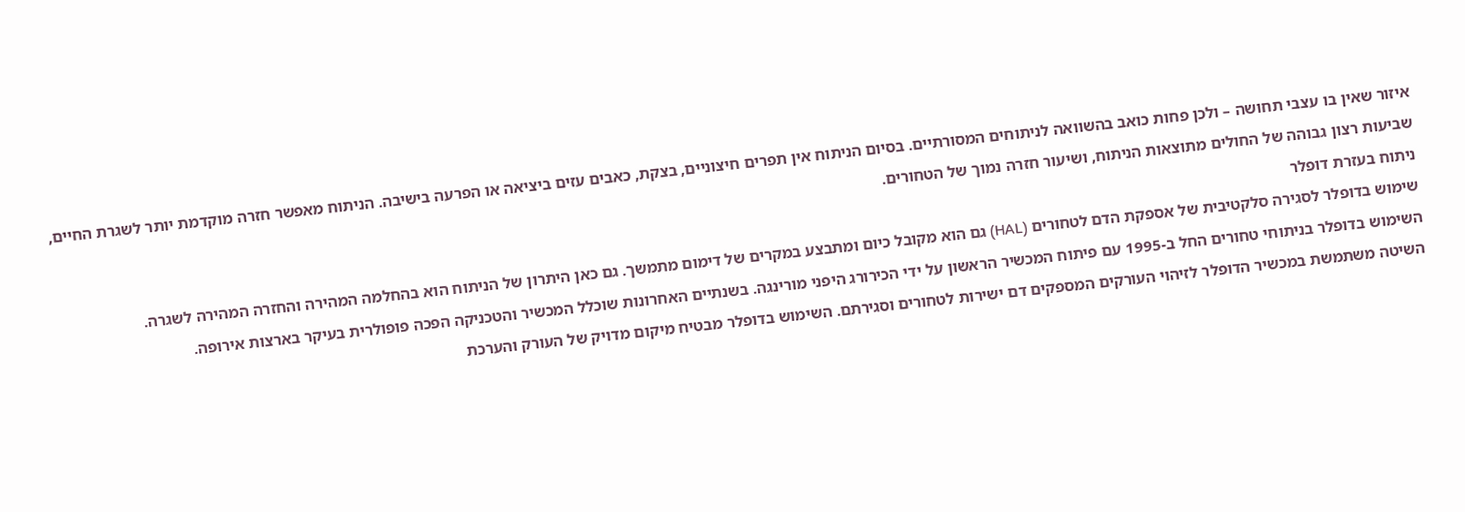איזור שאין בו עצבי תחושה – ולכן פחות כואב בהשוואה לניתוחים המסורתיים. בסיום הניתוח אין תפרים חיצוניים, בצקת, כאבים עזים ביציאה או הפרעה בישיבה. הניתוח מאפשר חזרה מוקדמת יותר לשגרת החיים, שביעות רצון גבוהה של החולים מתוצאות הניתוח, ושיעור חזרה נמוך של הטחורים.
ניתוח בעזרת דופלר
שימוש בדופלר לסגירה סלקטיבית של אספקת הדם לטחורים (HAL) גם הוא מקובל כיום ומתבצע במקרים של דימום מתמשך. גם כאן היתרון של הניתוח הוא בהחלמה המהירה והחזרה המהירה לשגרה.
השימוש בדופלר בניתוחי טחורים החל ב-1995 עם פיתוח המכשיר הראשון על ידי הכירורג היפני מורינגה. בשנתיים האחרונות שוכלל המכשיר והטכניקה הפכה פופולרית בעיקר בארצות אירופה.
השיטה משתמשת במכשיר הדופלר לזיהוי העורקים המספקים דם ישירות לטחורים וסגירתם. השימוש בדופלר מבטיח מיקום מדויק של העורק והערכת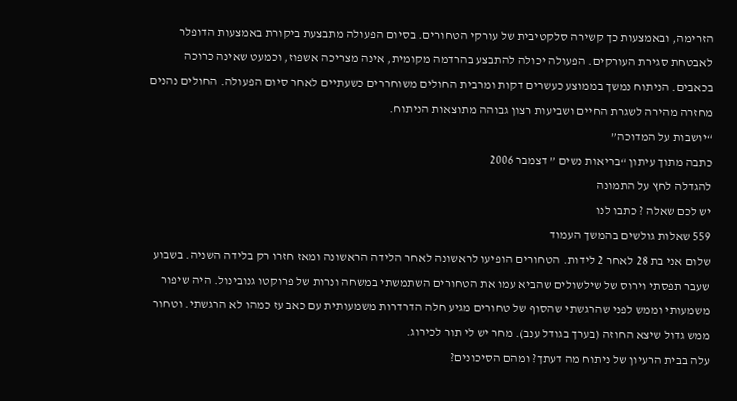הזרימה, ובאמצעות כך קשירה סלקטיבית של עורקי הטחורים. בסיום הפעולה מתבצעת ביקורת באמצעות הדופלר לאבטחת סגירת העורקים. הפעולה יכולה להתבצע בהרדמה מקומית, אינה מצריכה אשפוז, וכמעט שאינה כרוכה בכאבים. הניתוח נמשך בממוצע כעשרים דקות ומרבית החולים משוחררים כשעתיים לאחר סיום הפעולה. החולים נהנים מחזרה מהירה לשגרת החיים ושביעות רצון גבוהה מתוצאות הניתוח.
“יושבות על המדוכה”
כתבה מתוך עיתון “בריאות נשים ” דצמבר 2006
להגדלה לחץ על התמונה
יש לכם שאלה ? כתבו לנו
559 שאלות גולשים בהמשך העמוד
שלום אני בת 28 לאחר 2 לידות. הטחורים הופיעו לראשונה לאחר הלידה הראשונה ומאז חזרו רק בלידה השניה. בשבוע שעבר תפסתי וירוס של שילשולים שהביא עמו את הטחורים השתמשתי במשחה ונרות של פרוקטו גנובינול. היה שיפור משמעותי וממש לפני שהרגשתי שהסוף של טחורים מגיע חלה הדרדרות משמעותית עם כאב עז כמהו לא הרגשתי. וטחור ממש גדול שיצא החוזה (בערך בגודל ענב). מחר יש לי תור לכירוג.
עלה בבית הרעיון של ניתוח מה דעתך? ומהם הסיכונים?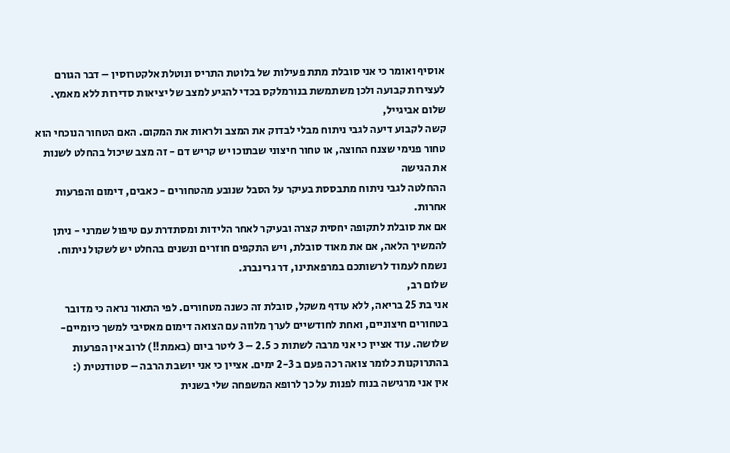אוסיף ואומר כי אני סובלת מתת פעילות של בלוטת התריס ונוטלת אלקטרוסין – דבר הגורם לעצירות קבועה ולכן משתמשת בנורמלקס בכדי להגיע למצב של יציאות סדירות ללא מאמץ.
שלום אביגייל,
קשה לקבוע דיעה לגבי ניתוח מבלי לבדוק את המצב ולראות את המקום. האם הטחור הנוכחי הוא טחור פנימי שצנח החוצה, או טחור חיצוני שבתוכו יש קריש דם - זה מצב שיכול בהחלט לשנות את הגישה
ההחלטה לגבי ניתוח מתבססת בעיקר על הסבל שנובע מהטחורים - כאבים, דימום והפרעות אחרות.
אם את סובלת לתקופה יחסית קצרה ובעיקר לאחר הלידות ומסתדרת עם טיפול שמרני - ניתן להמשיך הלאה, אם את מאוד סובלת, ויש התקפים חוזרים ונשנים בהחלט יש לשקול ניתוח.
נשמח לעמוד לרשותכם במרפאתינו, דר גרינברג.
שלום רב,
אני בת 25 בריאה, ללא עודף משקל, סובלת זה כשנה מטחורים. לפי התאור נראה כי מדובר בטחורים חיצוניים, ואחת לחודשיים לערך מלווה עם הצואה דימום מאסיבי למשך כיומיים-שלושה. עוד אציין כי אני מרבה לשתות כ 2.5 – 3 ליטר ביום (באמת!!) לרוב אין הפרעות בהתרוקנות כלומר צואה רכה פעם ב 2-3 ימים. אציין כי אני יושבת הרבה – סטודנטית (:
אין אני מרגישה בנוח לפנות על כך לרופא המשפחה שלי בשנית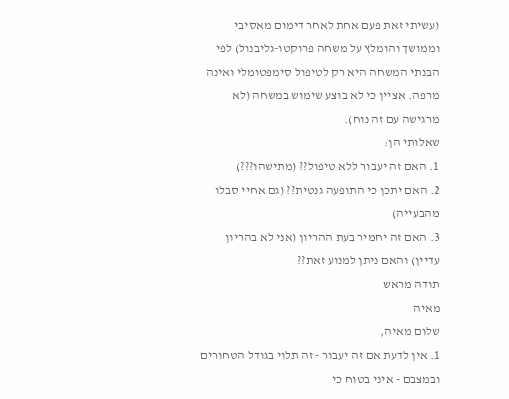(עשיתי זאת פעם אחת לאחר דימום מאסיבי וממושך והומלץ על משחה פרוקטו-גליבנול) לפי הבנתי המשחה היא רק לטיפול סימפטומלי ואינה מרפה. אציין כי לא בוצע שימוש במשחה (לא מרגישה עם זה נוח).
שאלותי הן:
1. האם זה יעבור ללא טיפול?? (מתישהו???)
2. האם יתכן כי התופעה גנטית?? (גם אחיי סבלו מהבעייה)
3. האם זה יחמיר בעת ההריון (אני לא בהריון עדיין) והאם ניתן למנוע זאת??
תודה מראש
מאיה
שלום מאיה,
1. אין לדעת אם זה יעבור - זה תלוי בגודל הטחורים ובמצבם - איני בטוח כי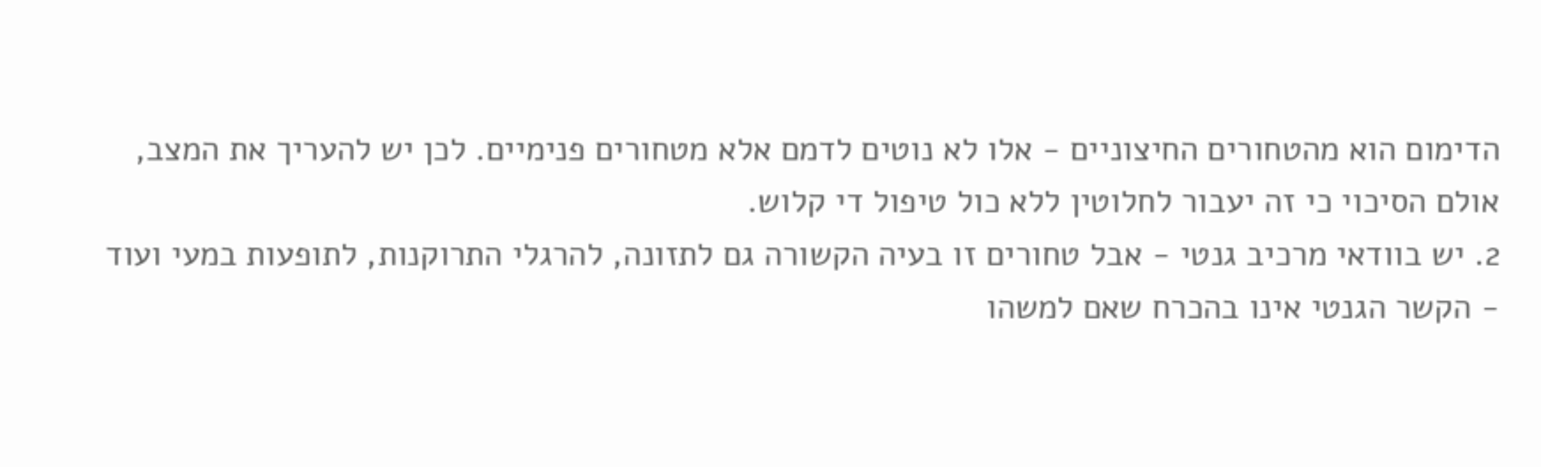הדימום הוא מהטחורים החיצוניים - אלו לא נוטים לדמם אלא מטחורים פנימיים. לכן יש להעריך את המצב, אולם הסיכוי כי זה יעבור לחלוטין ללא כול טיפול די קלוש.
2. יש בוודאי מרכיב גנטי - אבל טחורים זו בעיה הקשורה גם לתזונה, להרגלי התרוקנות, לתופעות במעי ועוד - הקשר הגנטי אינו בהכרח שאם למשהו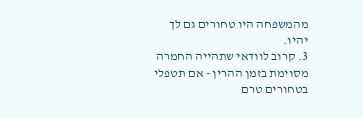מהמשפחה היו טחורים גם לך יהיו.
3. קרוב לוודאי שתהייה החמרה מסוימת בזמן ההרין - אם תטפלי בטחורים טרם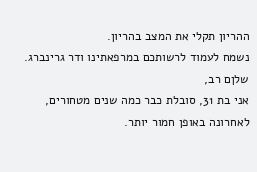ההריון תקלי את המצב בהריון.
נשמח לעמוד לרשותכם במרפאתינו ודר גרינברג.
שלןם רב,
אני בת 31, סובלת כבר כמה שנים מטחורים, לאחרונה באופן חמור יותר.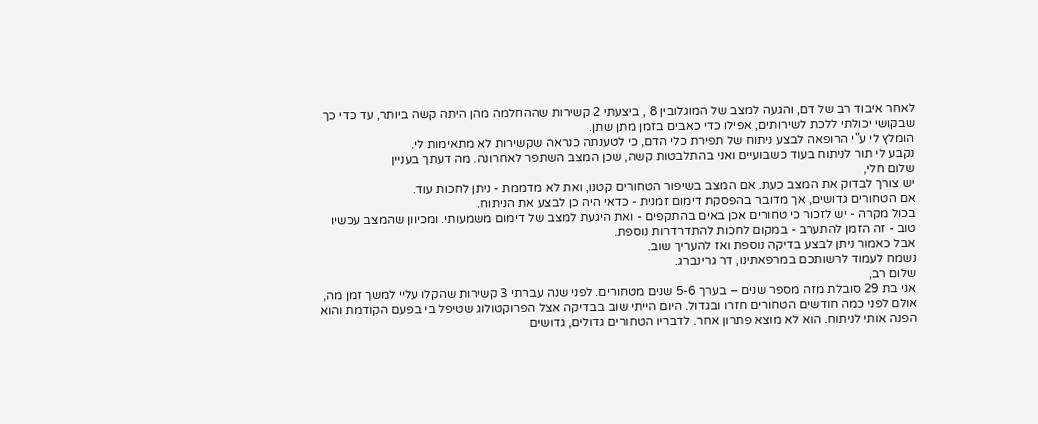לאחר איבוד רב של דם, והגעה למצב של המוגלובין 8 , ביצעתי 2 קשירות שההחלמה מהן היתה קשה ביותר, עד כדי כך שבקושי יכולתי ללכת לשירותים, אפילו כדי כאבים בזמן מתן שתן.
הומלץ לי ע"י הרופאה לבצע ניתוח של תפירת כלי הדם, כי לטענתה כנראה שקשירות לא מתאימות לי.
נקבע לי תור לניתוח בעוד כשבועיים ואני בהתלבטות קשה, שכן המצב השתפר לאחרונה. מה דעתך בעניין
שלום חלי,
יש צורך לבדוק את המצב כעת. אם המצב בשיפור הטחורים קטנו, ואת לא מדממת - ניתן לחכות עוד.
אם הטחורים גדושים, אך מדובר בהפסקת דימום זמנית - כדאי היה כן לבצע את הניתוח.
בכול מקרה - יש לזכור כי טחורים אכן באים בהתקפים - ואת היגעת למצב של דימום משמעותי. ומכיוון שהמצב עכשיו טוב - זה הזמן להתערב - במקום לחכות להתדרדרות נוספת.
אבל כאמור ניתן לבצע בדיקה נוספת ואז להעריך שוב.
נשמח לעמוד לרשותכם במרפאתינו, דר גרינברג.
שלום רב,
אני בת 29 סובלת מזה מספר שנים – בערך 5-6 שנים מטחורים. לפני שנה עברתי 3 קשירות שהקלו עליי למשך זמן מה, אולם לפני כמה חודשים הטחורים חזרו ובגדול. היום הייתי שוב בבדיקה אצל הפרוקטולוג שטיפל בי בפעם הקודמת והוא הפנה אותי לניתוח. הוא לא מוצא פתרון אחר. לדבריו הטחורים גדולים, גדושים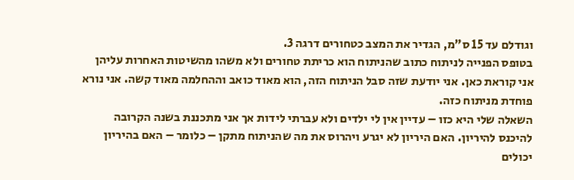וגודלם עד 15 ס"מ, הגדיר את המצב כטחורים דרגה 3.
בטופס הפנייה לניתוח כתוב שהניתוח הוא כריתת טחורים ולא משהו מהשיטות האחרות עליהן אני קוראת כאן. אני יודעת שזה סבל הניתוח הזה, הוא מאוד כואב וההחלמה מאוד קשה. אני נורא פוחדת מניתוח כזה.
השאלה שלי היא כזו – עדיין אין לי ילדים ולא עברתי לידות אך אני מתכננת בשנה הקרובה להיכנס להיריון. האם היריון לא יגרע ויהרוס את מה שהניתוח מתקן – כלומר – האם בהיריון יכולים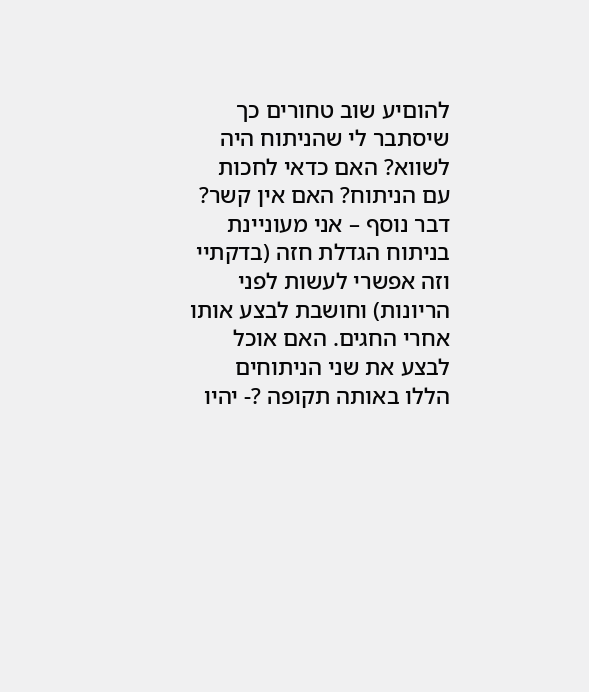להוםיע שוב טחורים כך שיסתבר לי שהניתוח היה לשווא? האם כדאי לחכות עם הניתוח? האם אין קשר?
דבר נוסף – אני מעוניינת בניתוח הגדלת חזה (בדקתיי וזה אפשרי לעשות לפני הריונות) וחושבת לבצע אותו אחרי החגים. האם אוכל לבצע את שני הניתוחים הללו באותה תקופה ?- יהיו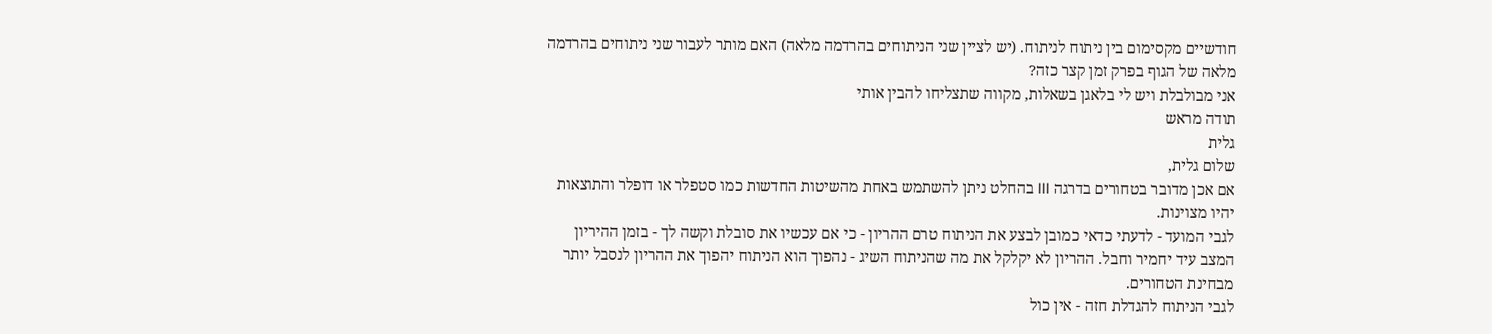חודשיים מקסימום בין ניתוח לניתוח. (יש לציין שני הניתוחים בהרדמה מלאה) האם מותר לעבור שני ניתוחים בהרדמה מלאה של הגוף בפרק זמן קצר כזה?
אני מבולבלת ויש לי בלאגן בשאלות, מקווה שתצליחו להבין אותי
תודה מראש
גלית
שלום גלית,
אם אכן מדובר בטחורים בדרגה III בהחלט ניתן להשתמש באחת מהשיטות החדשות כמו סטפלר או דופלר והתוצאות יהיו מצוינות.
לגבי המועד - לדעתי כדאי כמובן לבצע את הניתוח טרם ההריון - כי אם עכשיו את סובלת וקשה לך - בזמן ההיריון המצב עיד יחמיר וחבל. ההריון לא יקלקל את מה שהניתוח השיג - נהפוך הוא הניתוח יהפוך את ההריון לנסבל יותר מבחינת הטחורים.
לגבי הניתוח להגדלת חזה - אין כול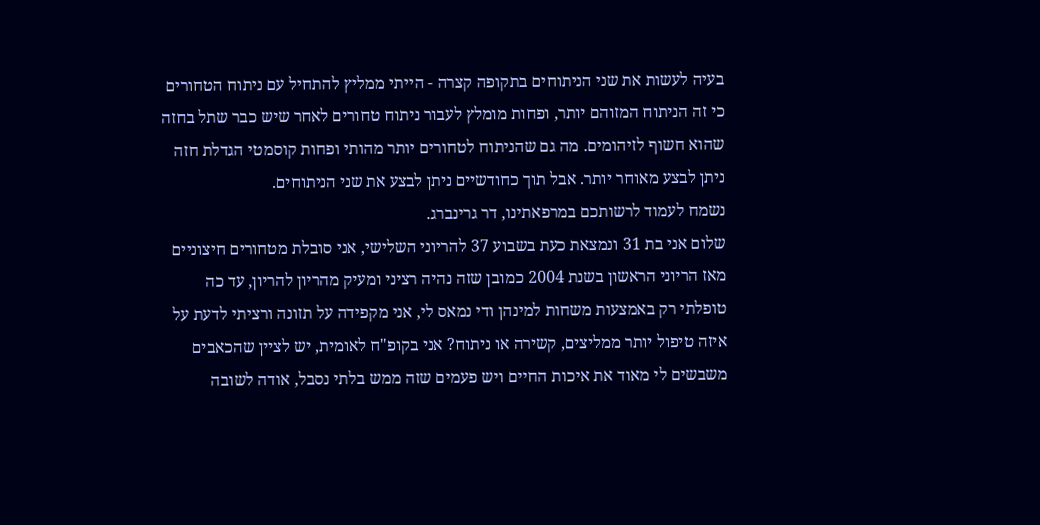בעיה לעשות את שני הניתוחים בתקופה קצרה - הייתי ממליץ להתחיל עם ניתוח הטחורים כי זה הניתוח המזוהם יותר, ופחות מומלץ לעבור ניתוח טחורים לאחר שיש כבר שתל בחזה שהוא חשוף לזיהומים. מה גם שהניתוח לטחורים יותר מהותי ופחות קוסמטי הגדלת חזה ניתן לבצע מאוחר יותר. אבל תוך כחודשיים ניתן לבצע את שני הניתוחים.
נשמח לעמוד לרשותכם במרפאתינו, דר גרינברג.
שלום אני בת 31 ונמצאת כעת בשבוע 37 להריוני השלישי, אני סובלת מטחורים חיצוניים מאז הריוני הראשון בשנת 2004 כמובן שזה נהיה רציני ומעיק מהריון להריון, עד כה טופלתי רק באמצעות משחות למינהן ודי נמאס לי, אני מקפידה על תזונה ורציתי לדעת על איזה טיפול יותר ממליצים, קשירה או ניתוח? אני בקופ"ח לאומית, יש לציין שהכאבים משבשים לי מאוד את איכות החיים ויש פעמים שזה ממש בלתי נסבל, אודה לשובה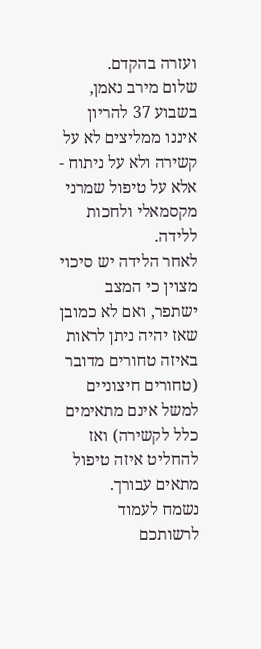ועזרה בהקדם.
שלום מירב נאמן,
בשבוע 37 להריון איננו ממליצים לא על קשירה ולא על ניתוח - אלא על טיפול שמרני מקסמאלי ולחכות ללידה.
לאחר הלידה יש סיכוי מצוין כי המצב ישתפר, ואם לא כמובן שאז יהיה ניתן לראות באיזה טחורים מדובר (טחורים חיצוניים למשל אינם מתאימים כלל לקשירה) ואז להחליט איזה טיפול מתאים עבורך.
נשמח לעמוד לרשותכם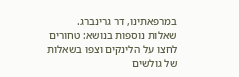במרפאתינו, דר גרינברג.
שאלות נוספות בנושא: טחורים
לחצו על הלינקים וצפו בשאלות של גולשים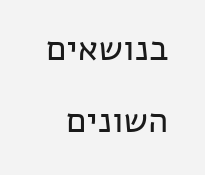בנושאים השונים